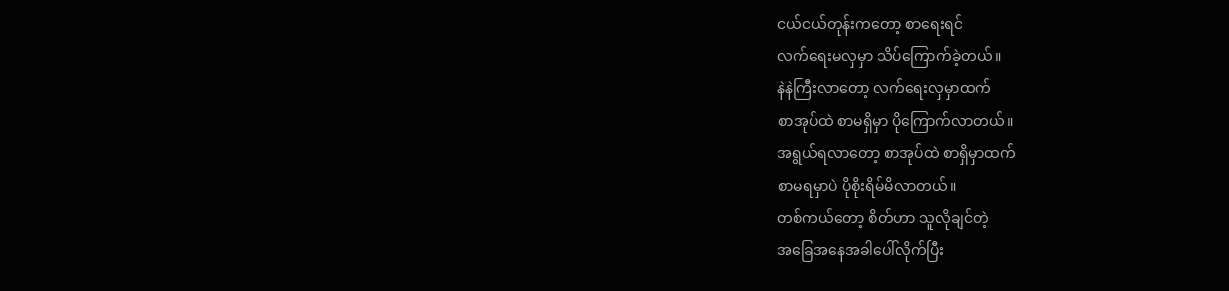ငယ်ငယ်တုန်းကတော့ စာရေးရင်
လက်ရေးမလှမှာ သိပ်ကြောက်ခဲ့တယ်။
နဲနဲကြီးလာတော့ လက်ရေးလှမှာထက်
စာအုပ်ထဲ စာမရှိမှာ ပိုကြောက်လာတယ်။
အရွယ်ရလာတော့ စာအုပ်ထဲ စာရှိမှာထက်
စာမရမှာပဲ ပိုစိုးရိမ်မိလာတယ်။
တစ်ကယ်တော့ စိတ်ဟာ သူလိုချင်တဲ့
အခြေအနေအခါပေါ်လိုက်ပြီး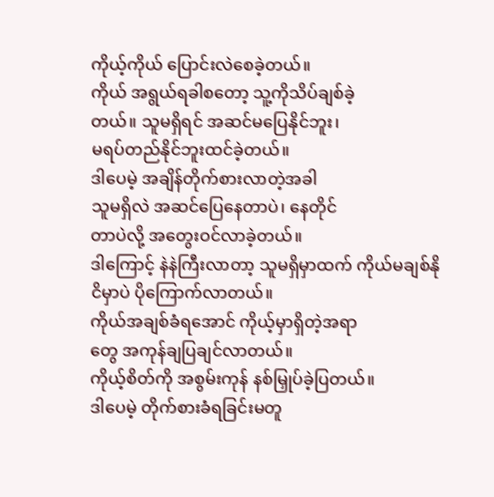ကိုယ့်ကိုယ် ပြောင်းလဲစေခဲ့တယ်။
ကိုယ် အရွယ်ရခါစတော့ သူ့ကိုသိပ်ချစ်ခဲ့
တယ်။ သူမရှိရင် အဆင်မပြေနိုင်ဘူး၊
မရပ်တည်နိုင်ဘူးထင်ခဲ့တယ်။
ဒါပေမဲ့ အချိန်တိုက်စားလာတဲ့အခါ
သူမရှိလဲ အဆင်ပြေနေတာပဲ၊ နေတိုင်
တာပဲလို့ အတွေးဝင်လာခဲ့တယ်။
ဒါကြောင့် နဲနဲကြီးလာတာ့ သူမရှိမှာထက် ကိုယ်မချစ်နိုငိမှာပဲ ပိုကြောက်လာတယ်။
ကိုယ်အချစ်ခံရအောင် ကိုယ့်မှာရှိတဲ့အရာ
တွေ အကုန်ချပြချင်လာတယ်။
ကိုယ့်စိတ်ကို အစွမ်းကုန် နစ်မြှုပ်ခဲ့ပြတယ်။
ဒါပေမဲ့ တိုက်စားခံရခြင်းမတူ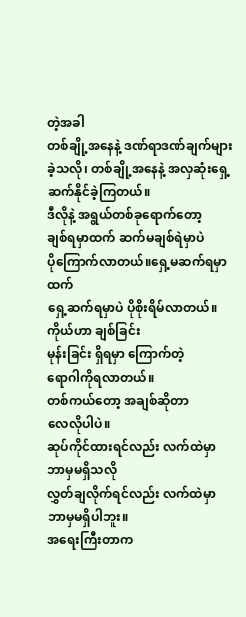တဲ့အခါ
တစ်ချို့အနေနဲ့ ဒဏ်ရာဒဏ်ချက်များ
ခဲ့သလို၊ တစ်ချို့အနေနဲ့ အလှဆုံးရှေ့
ဆက်နိုင်ခဲ့ကြတယ်။
ဒီလိုနဲ့ အရွယ်တစ်ခုရောက်တော့
ချစ်ရမှာထက် ဆက်မချစ်ရဲမှာပဲ
ပိုကြောက်လာတယ်။ရှေ့မဆက်ရမှာထက်
ရှေ့ဆက်ရမှာပဲ ပိုစိုးရိမ်လာတယ်။
ကိုယ်ဟာ ချစ်ခြင်း
မုန်းခြင်း ရှိရမှာ ကြောက်တဲ့
ရောဂါကိုရလာတယ်။
တစ်ကယ်တော့ အချစ်ဆိုတာ
လေလိုပါပဲ။
ဆုပ်ကိုင်ထားရင်လည်း လက်ထဲမှာ
ဘာမှမရှိသလို
လွှတ်ချလိုက်ရင်လည်း လက်ထဲမှာ
ဘာမှမရှိပါဘူး။
အရေးကြီးတာက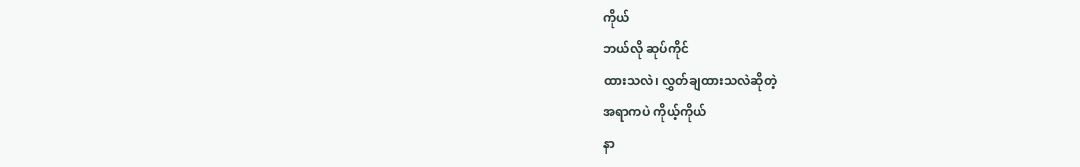ကိုယ်
ဘယ်လို ဆုပ်ကိုင်
ထားသလဲ၊ လွှတ်ချထားသလဲဆိုတဲ့
အရာကပဲ ကိုယ့်ကိုယ်
နာ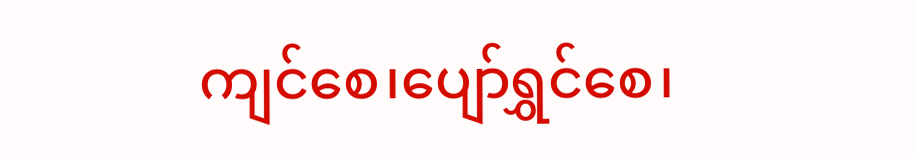ကျင်စေ၊ပျော်ရွှင်စေ၊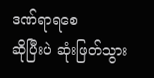ဒဏ်ရာရစေ
ဆိုပြီးပဲ ဆုံးဖြတ်သွား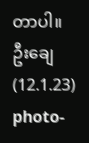တာပါ။
ဦးချေ(12.1.23)
photo-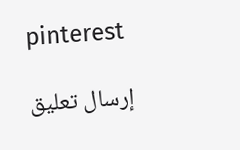pinterest

إرسال تعليق